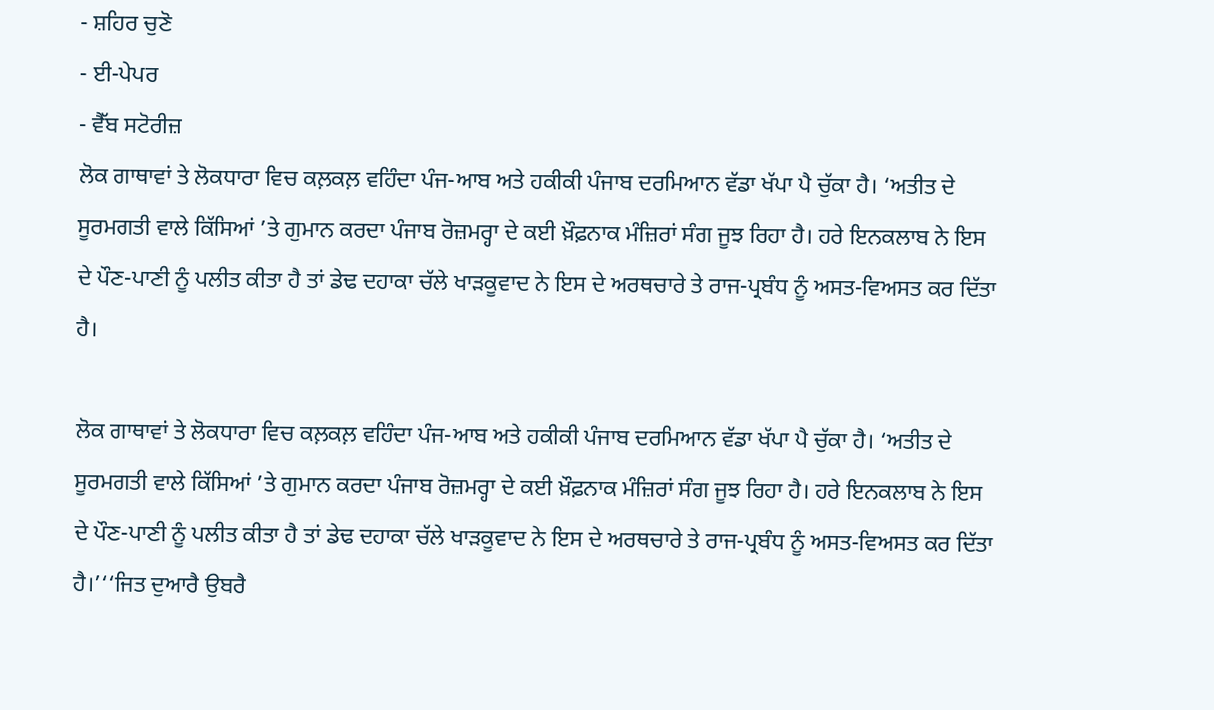- ਸ਼ਹਿਰ ਚੁਣੋ
- ਈ-ਪੇਪਰ
- ਵੈੱਬ ਸਟੋਰੀਜ਼
ਲੋਕ ਗਾਥਾਵਾਂ ਤੇ ਲੋਕਧਾਰਾ ਵਿਚ ਕਲ਼ਕਲ਼ ਵਹਿੰਦਾ ਪੰਜ-ਆਬ ਅਤੇ ਹਕੀਕੀ ਪੰਜਾਬ ਦਰਮਿਆਨ ਵੱਡਾ ਖੱਪਾ ਪੈ ਚੁੱਕਾ ਹੈ। ‘ਅਤੀਤ ਦੇ ਸੂਰਮਗਤੀ ਵਾਲੇ ਕਿੱਸਿਆਂ ’ਤੇ ਗੁਮਾਨ ਕਰਦਾ ਪੰਜਾਬ ਰੋਜ਼ਮਰ੍ਹਾ ਦੇ ਕਈ ਖ਼ੌਫ਼ਨਾਕ ਮੰਜ਼ਿਰਾਂ ਸੰਗ ਜੂਝ ਰਿਹਾ ਹੈ। ਹਰੇ ਇਨਕਲਾਬ ਨੇ ਇਸ ਦੇ ਪੌਣ-ਪਾਣੀ ਨੂੰ ਪਲੀਤ ਕੀਤਾ ਹੈ ਤਾਂ ਡੇਢ ਦਹਾਕਾ ਚੱਲੇ ਖਾੜਕੂਵਾਦ ਨੇ ਇਸ ਦੇ ਅਰਥਚਾਰੇ ਤੇ ਰਾਜ-ਪ੍ਰਬੰਧ ਨੂੰ ਅਸਤ-ਵਿਅਸਤ ਕਰ ਦਿੱਤਾ ਹੈ।

ਲੋਕ ਗਾਥਾਵਾਂ ਤੇ ਲੋਕਧਾਰਾ ਵਿਚ ਕਲ਼ਕਲ਼ ਵਹਿੰਦਾ ਪੰਜ-ਆਬ ਅਤੇ ਹਕੀਕੀ ਪੰਜਾਬ ਦਰਮਿਆਨ ਵੱਡਾ ਖੱਪਾ ਪੈ ਚੁੱਕਾ ਹੈ। ‘ਅਤੀਤ ਦੇ ਸੂਰਮਗਤੀ ਵਾਲੇ ਕਿੱਸਿਆਂ ’ਤੇ ਗੁਮਾਨ ਕਰਦਾ ਪੰਜਾਬ ਰੋਜ਼ਮਰ੍ਹਾ ਦੇ ਕਈ ਖ਼ੌਫ਼ਨਾਕ ਮੰਜ਼ਿਰਾਂ ਸੰਗ ਜੂਝ ਰਿਹਾ ਹੈ। ਹਰੇ ਇਨਕਲਾਬ ਨੇ ਇਸ ਦੇ ਪੌਣ-ਪਾਣੀ ਨੂੰ ਪਲੀਤ ਕੀਤਾ ਹੈ ਤਾਂ ਡੇਢ ਦਹਾਕਾ ਚੱਲੇ ਖਾੜਕੂਵਾਦ ਨੇ ਇਸ ਦੇ ਅਰਥਚਾਰੇ ਤੇ ਰਾਜ-ਪ੍ਰਬੰਧ ਨੂੰ ਅਸਤ-ਵਿਅਸਤ ਕਰ ਦਿੱਤਾ ਹੈ।’‘‘ਜਿਤ ਦੁਆਰੈ ਉਬਰੈ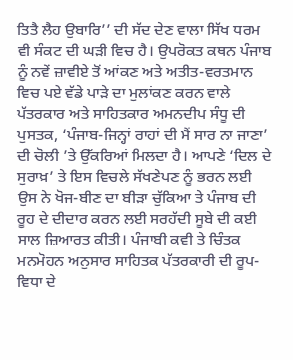ਤਿਤੈ ਲੈਹ ਉਬਾਰਿ’’ ਦੀ ਸੱਦ ਦੇਣ ਵਾਲਾ ਸਿੱਖ ਧਰਮ ਵੀ ਸੰਕਟ ਦੀ ਘੜੀ ਵਿਚ ਹੈ। ਉਪਰੋਕਤ ਕਥਨ ਪੰਜਾਬ ਨੂੰ ਨਵੇਂ ਜ਼ਾਵੀਏ ਤੋਂ ਆਂਕਣ ਅਤੇ ਅਤੀਤ-ਵਰਤਮਾਨ ਵਿਚ ਪਏ ਵੱਡੇ ਪਾੜੇ ਦਾ ਮੁਲਾਂਕਣ ਕਰਨ ਵਾਲੇ ਪੱਤਰਕਾਰ ਅਤੇ ਸਾਹਿਤਕਾਰ ਅਮਨਦੀਪ ਸੰਧੂ ਦੀ ਪੁਸਤਕ, ‘ਪੰਜਾਬ-ਜਿਨ੍ਹਾਂ ਰਾਹਾਂ ਦੀ ਮੈਂ ਸਾਰ ਨਾ ਜਾਣਾ’ ਦੀ ਚੋਲੀ ’ਤੇ ਉੱਕਰਿਆਂ ਮਿਲਦਾ ਹੈ। ਆਪਣੇ ‘ਦਿਲ ਦੇ ਸੁਰਾਖ਼’ ਤੇ ਇਸ ਵਿਚਲੇ ਸੱਖਣੇਪਣ ਨੂੰ ਭਰਨ ਲਈ ਉਸ ਨੇ ਖੋਜ-ਬੀਣ ਦਾ ਬੀੜਾ ਚੁੱਕਿਆ ਤੇ ਪੰਜਾਬ ਦੀ ਰੂਹ ਦੇ ਦੀਦਾਰ ਕਰਨ ਲਈ ਸਰਹੱਦੀ ਸੂਬੇ ਦੀ ਕਈ ਸਾਲ ਜ਼ਿਆਰਤ ਕੀਤੀ। ਪੰਜਾਬੀ ਕਵੀ ਤੇ ਚਿੰਤਕ ਮਨਮੋਹਨ ਅਨੁਸਾਰ ਸਾਹਿਤਕ ਪੱਤਰਕਾਰੀ ਦੀ ਰੂਪ-ਵਿਧਾ ਦੇ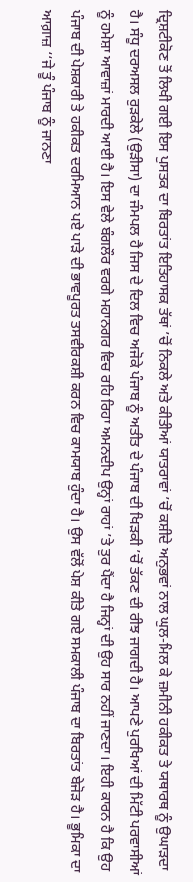ਦ੍ਰਿਸ਼ਟੀਕੋਣ ਤੋਂ ਲਿਖੀ ਗਈ ਇਸ ਪੁਸਤਕ ਦਾ ਬਿਰਤਾਂਤ ਇਤਿਹਾਸਕ ਤੱਥਾਂ ’ਚੋਂ ਨਿਕਲੇ ਅਤੇ ਕੀਤੀਆਂ ਯਾਤਰਾਵਾਂ ’ਚੋਂ ਕਸ਼ੀਦੇ ਅਨੁਭਵਾਂ ਨਾਲ ਘੁਲ-ਮਿਲ ਕੇ ਜ਼ਮੀਨੀ ਹਕੀਕਤ ਤੇ ਯਥਾਰਥ ਨੂੰ ਉਘਾੜਦਾ ਹੈ। ਸੰਧੂ ਦਰਅਸਲ ਰੁੜਕੇਲੇ (ਉੜੀਸਾ) ਦਾ ਜੰਮਪਲ ਹੈ ਜਿਸ ਦੇ ਦਿਲ ਵਿਚ ਅਜੋਕੇ ਪੰਜਾਬ ਨੂੰ ਅਤੀਤ ਦੇ ਪੰਜਾਬ ਦੀ ਖਿੜਕੀ ’ਚੋਂ ਤੱਕਣ ਦੀ ਰੀਝ ਜਾਗਦੀ ਹੈ। ਆਪਣੇ ਪੁਰਖਿਆਂ ਦੀ ਮਿੱਟੀ ਪਰਵਾਸੀਆਂ ਨੂੰ ਹਮੇਸ਼ਾ ਆਵਾਜ਼ਾਂ ਮਾਰਦੀ ਆਈ ਹੈ। ਇਸ ਵੇਲੇ ਬੰਗਲੌਰ ਵਰਗੇ ਮਹਾਨਗਰ ਵਿਚ ਰਹਿ ਰਿਹਾ ਅਮਨਦੀਪ ਉਨ੍ਹਾਂ ਰਾਹਾਂ ’ਤੇ ਤੁਰ ਪੈਂਦਾ ਹੈ ਜਿਨ੍ਹਾਂ ਦੀ ਉਹ ਸਾਰ ਨਹੀਂ ਜਾਣਦਾ। ਇਹੀ ਕਾਰਨ ਹੈ ਕਿ ਉਹ ਪੰਜਾਬ ਦੀ ਪੇਸ਼ਕਾਰੀ ਤੇ ਹਕੀਕਤ ਦਰਮਿਆਨ ਪਏ ਪਾੜੇ ਦੀ ਭਾਵਪੂਰਤ ਤਸਵੀਰਕਸ਼ੀ ਕਰਨ ਵਿਚ ਕਾਮਯਾਬ ਹੁੰਦਾ ਹੈ। ਉਸ ਵੱਲੋਂ ਪੇਸ਼ ਕੀਤੇ ਗਏ ਸਮਕਾਲੀ ਪੰਜਾਬ ਦਾ ਬਿਰਤਾਂਤ ਬੇਜੋੜ ਹੈ। ਭੂਮਿਕਾ ਦਾ ਆਗ਼ਾਜ਼ ‘‘ਜੇ ਤੂੰ ਪੰਜਾਬ ਨੂੰ ਜਾਨਣਾ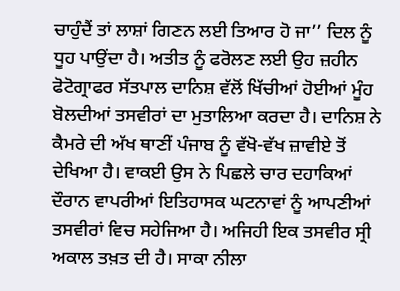ਚਾਹੁੰਦੈਂ ਤਾਂ ਲਾਸ਼ਾਂ ਗਿਣਨ ਲਈ ਤਿਆਰ ਹੋ ਜਾ’’ ਦਿਲ ਨੂੰ ਧੂਹ ਪਾਉਂਦਾ ਹੈ। ਅਤੀਤ ਨੂੰ ਫਰੋਲਣ ਲਈ ਉਹ ਜ਼ਹੀਨ ਫੋਟੋਗ੍ਰਾਫਰ ਸੱਤਪਾਲ ਦਾਨਿਸ਼ ਵੱਲੋਂ ਖਿੱਚੀਆਂ ਹੋਈਆਂ ਮੂੰਹ ਬੋਲਦੀਆਂ ਤਸਵੀਰਾਂ ਦਾ ਮੁਤਾਲਿਆ ਕਰਦਾ ਹੈ। ਦਾਨਿਸ਼ ਨੇ ਕੈਮਰੇ ਦੀ ਅੱਖ ਥਾਣੀਂ ਪੰਜਾਬ ਨੂੰ ਵੱਖੋ-ਵੱਖ ਜ਼ਾਵੀਏ ਤੋਂ ਦੇਖਿਆ ਹੈ। ਵਾਕਈ ਉਸ ਨੇ ਪਿਛਲੇ ਚਾਰ ਦਹਾਕਿਆਂ ਦੌਰਾਨ ਵਾਪਰੀਆਂ ਇਤਿਹਾਸਕ ਘਟਨਾਵਾਂ ਨੂੰ ਆਪਣੀਆਂ ਤਸਵੀਰਾਂ ਵਿਚ ਸਹੇਜਿਆ ਹੈ। ਅਜਿਹੀ ਇਕ ਤਸਵੀਰ ਸ੍ਰੀ ਅਕਾਲ ਤਖ਼ਤ ਦੀ ਹੈ। ਸਾਕਾ ਨੀਲਾ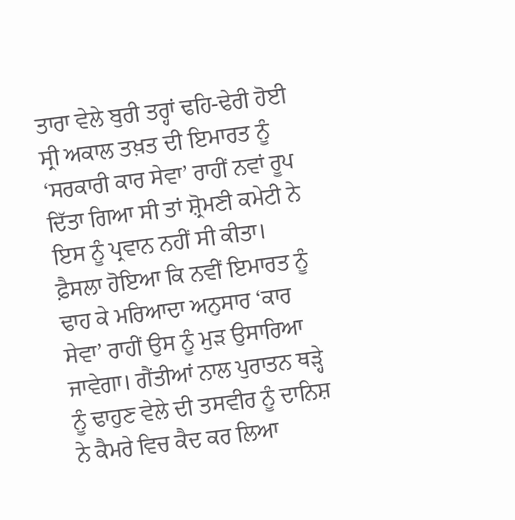ਤਾਰਾ ਵੇਲੇ ਬੁਰੀ ਤਰ੍ਹਾਂ ਢਹਿ-ਢੇਰੀ ਹੋਈ ਸ੍ਰੀ ਅਕਾਲ ਤਖ਼ਤ ਦੀ ਇਮਾਰਤ ਨੂੰ ‘ਸਰਕਾਰੀ ਕਾਰ ਸੇਵਾ’ ਰਾਹੀਂ ਨਵਾਂ ਰੂਪ ਦਿੱਤਾ ਗਿਆ ਸੀ ਤਾਂ ਸ਼੍ਰੋਮਣੀ ਕਮੇਟੀ ਨੇ ਇਸ ਨੂੰ ਪ੍ਰਵਾਨ ਨਹੀਂ ਸੀ ਕੀਤਾ। ਫ਼ੈਸਲਾ ਹੋਇਆ ਕਿ ਨਵੀਂ ਇਮਾਰਤ ਨੂੰ ਢਾਹ ਕੇ ਮਰਿਆਦਾ ਅਨੁਸਾਰ ‘ਕਾਰ ਸੇਵਾ’ ਰਾਹੀਂ ਉਸ ਨੂੰ ਮੁੜ ਉਸਾਰਿਆ ਜਾਵੇਗਾ। ਗੈਂਤੀਆਂ ਨਾਲ ਪੁਰਾਤਨ ਥੜ੍ਹੇ ਨੂੰ ਢਾਹੁਣ ਵੇਲੇ ਦੀ ਤਸਵੀਰ ਨੂੰ ਦਾਨਿਸ਼ ਨੇ ਕੈਮਰੇ ਵਿਚ ਕੈਦ ਕਰ ਲਿਆ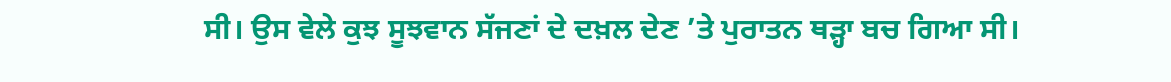ਸੀ। ਉਸ ਵੇਲੇ ਕੁਝ ਸੂਝਵਾਨ ਸੱਜਣਾਂ ਦੇ ਦਖ਼ਲ ਦੇਣ ’ਤੇ ਪੁਰਾਤਨ ਥੜ੍ਹਾ ਬਚ ਗਿਆ ਸੀ।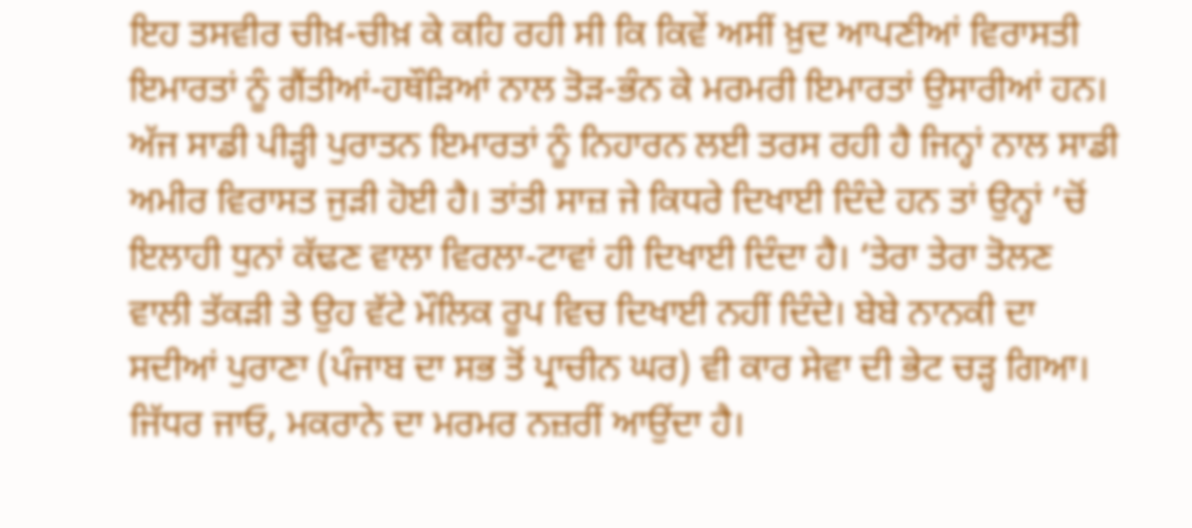ਇਹ ਤਸਵੀਰ ਚੀਖ਼-ਚੀਖ਼ ਕੇ ਕਹਿ ਰਹੀ ਸੀ ਕਿ ਕਿਵੇਂ ਅਸੀਂ ਖ਼ੁਦ ਆਪਣੀਆਂ ਵਿਰਾਸਤੀ ਇਮਾਰਤਾਂ ਨੂੰ ਗੈਂਤੀਆਂ-ਹਥੌੜਿਆਂ ਨਾਲ ਤੋੜ-ਭੰਨ ਕੇ ਮਰਮਰੀ ਇਮਾਰਤਾਂ ਉਸਾਰੀਆਂ ਹਨ। ਅੱਜ ਸਾਡੀ ਪੀੜ੍ਹੀ ਪੁਰਾਤਨ ਇਮਾਰਤਾਂ ਨੂੰ ਨਿਹਾਰਨ ਲਈ ਤਰਸ ਰਹੀ ਹੈ ਜਿਨ੍ਹਾਂ ਨਾਲ ਸਾਡੀ ਅਮੀਰ ਵਿਰਾਸਤ ਜੁੜੀ ਹੋਈ ਹੈ। ਤਾਂਤੀ ਸਾਜ਼ ਜੇ ਕਿਧਰੇ ਦਿਖਾਈ ਦਿੰਦੇ ਹਨ ਤਾਂ ਉਨ੍ਹਾਂ ’ਚੋਂ ਇਲਾਹੀ ਧੁਨਾਂ ਕੱਢਣ ਵਾਲਾ ਵਿਰਲਾ-ਟਾਵਾਂ ਹੀ ਦਿਖਾਈ ਦਿੰਦਾ ਹੈ। ‘ਤੇਰਾ ਤੇਰਾ ਤੋਲਣ ਵਾਲੀ ਤੱਕੜੀ ਤੇ ਉਹ ਵੱਟੇ ਮੌਲਿਕ ਰੂਪ ਵਿਚ ਦਿਖਾਈ ਨਹੀਂ ਦਿੰਦੇ। ਬੇਬੇ ਨਾਨਕੀ ਦਾ ਸਦੀਆਂ ਪੁਰਾਣਾ (ਪੰਜਾਬ ਦਾ ਸਭ ਤੋਂ ਪ੍ਰਾਚੀਨ ਘਰ) ਵੀ ਕਾਰ ਸੇਵਾ ਦੀ ਭੇਟ ਚੜ੍ਹ ਗਿਆ। ਜਿੱਧਰ ਜਾਓ, ਮਕਰਾਨੇ ਦਾ ਮਰਮਰ ਨਜ਼ਰੀਂ ਆਉਂਦਾ ਹੈ।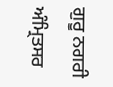ਗੁਰੂ ਨਗਰੀ ਅੰਮ੍ਰਿਤਸਰ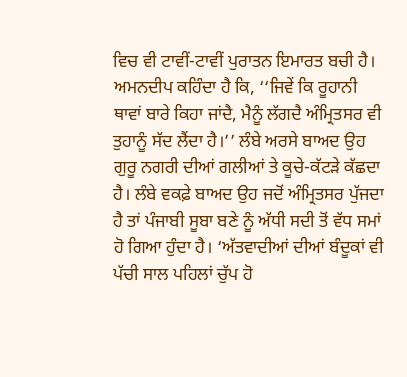ਵਿਚ ਵੀ ਟਾਵੀਂ-ਟਾਵੀਂ ਪੁਰਾਤਨ ਇਮਾਰਤ ਬਚੀ ਹੈ। ਅਮਨਦੀਪ ਕਹਿੰਦਾ ਹੈ ਕਿ, ‘‘ਜਿਵੇਂ ਕਿ ਰੂਹਾਨੀ ਥਾਵਾਂ ਬਾਰੇ ਕਿਹਾ ਜਾਂਦੈ, ਮੈਨੂੰ ਲੱਗਦੈ ਅੰਮ੍ਰਿਤਸਰ ਵੀ ਤੁਹਾਨੂੰ ਸੱਦ ਲੈਂਦਾ ਹੈ।’’ ਲੰਬੇ ਅਰਸੇ ਬਾਅਦ ਉਹ ਗੁਰੂ ਨਗਰੀ ਦੀਆਂ ਗਲੀਆਂ ਤੇ ਕੂਚੇ-ਕੱਟੜੇ ਕੱਛਦਾ ਹੈ। ਲੰਬੇ ਵਕਫ਼ੇ ਬਾਅਦ ਉਹ ਜਦੋਂ ਅੰਮ੍ਰਿਤਸਰ ਪੁੱਜਦਾ ਹੈ ਤਾਂ ਪੰਜਾਬੀ ਸੂਬਾ ਬਣੇ ਨੂੰ ਅੱਧੀ ਸਦੀ ਤੋਂ ਵੱਧ ਸਮਾਂ ਹੋ ਗਿਆ ਹੁੰਦਾ ਹੈ। ‘ਅੱਤਵਾਦੀਆਂ ਦੀਆਂ ਬੰਦੂਕਾਂ ਵੀ ਪੱਚੀ ਸਾਲ ਪਹਿਲਾਂ ਚੁੱਪ ਹੋ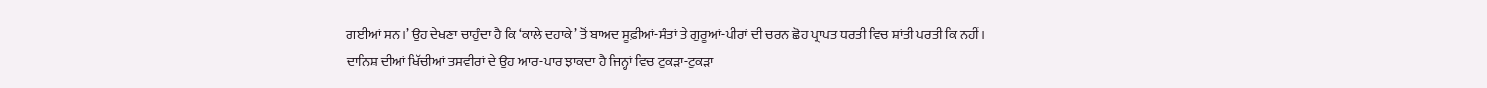ਗਈਆਂ ਸਨ।’ ਉਹ ਦੇਖਣਾ ਚਾਹੁੰਦਾ ਹੈ ਕਿ ‘ਕਾਲੇ ਦਹਾਕੇ’ ਤੋਂ ਬਾਅਦ ਸੂਫ਼ੀਆਂ-ਸੰਤਾਂ ਤੇ ਗੁਰੂਆਂ-ਪੀਰਾਂ ਦੀ ਚਰਨ ਛੋਹ ਪ੍ਰਾਪਤ ਧਰਤੀ ਵਿਚ ਸ਼ਾਂਤੀ ਪਰਤੀ ਕਿ ਨਹੀਂ। ਦਾਨਿਸ਼ ਦੀਆਂ ਖਿੱਚੀਆਂ ਤਸਵੀਰਾਂ ਦੇ ਉਹ ਆਰ-ਪਾਰ ਝਾਕਦਾ ਹੈ ਜਿਨ੍ਹਾਂ ਵਿਚ ਟੁਕੜਾ-ਟੁਕੜਾ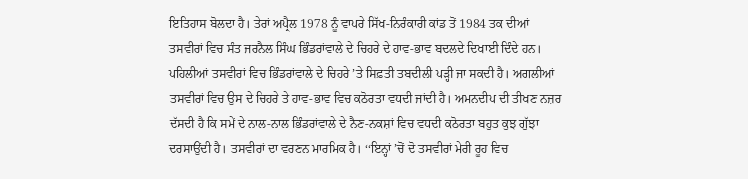ਇਤਿਹਾਸ ਬੋਲਦਾ ਹੈ। ਤੇਰਾਂ ਅਪ੍ਰੈਲ 1978 ਨੂੰ ਵਾਪਰੇ ਸਿੱਖ-ਨਿਰੰਕਾਰੀ ਕਾਂਡ ਤੋਂ 1984 ਤਕ ਦੀਆਂ ਤਸਵੀਰਾਂ ਵਿਚ ਸੰਤ ਜਰਨੈਲ ਸਿੰਘ ਭਿੰਡਰਾਂਵਾਲੇ ਦੇ ਚਿਹਰੇ ਦੇ ਹਾਵ-ਭਾਵ ਬਦਲਦੇ ਦਿਖਾਈ ਦਿੰਦੇ ਹਨ। ਪਹਿਲੀਆਂ ਤਸਵੀਰਾਂ ਵਿਚ ਭਿੰਡਰਾਂਵਾਲੇ ਦੇ ਚਿਹਰੇ ’ਤੇ ਸਿਫ਼ਤੀ ਤਬਦੀਲੀ ਪੜ੍ਹੀ ਜਾ ਸਕਦੀ ਹੈ। ਅਗਲੀਆਂ ਤਸਵੀਰਾਂ ਵਿਚ ਉਸ ਦੇ ਚਿਹਰੇ ਤੇ ਹਾਵ-ਭਾਵ ਵਿਚ ਕਠੋਰਤਾ ਵਧਦੀ ਜਾਂਦੀ ਹੈ। ਅਮਨਦੀਪ ਦੀ ਤੀਖਣ ਨਜ਼ਰ ਦੱਸਦੀ ਹੈ ਕਿ ਸਮੇਂ ਦੇ ਨਾਲ-ਨਾਲ ਭਿੰਡਰਾਂਵਾਲੇ ਦੇ ਨੈਣ-ਨਕਸ਼ਾਂ ਵਿਚ ਵਧਦੀ ਕਠੋਰਤਾ ਬਹੁਤ ਕੁਝ ਗੁੱਝਾ ਦਰਸਾਉਂਦੀ ਹੈ। ਤਸਵੀਰਾਂ ਦਾ ਵਰਣਨ ਮਾਰਮਿਕ ਹੈ। ‘‘ਇਨ੍ਹਾਂ ’ਚੋਂ ਦੋ ਤਸਵੀਰਾਂ ਮੇਰੀ ਰੂਹ ਵਿਚ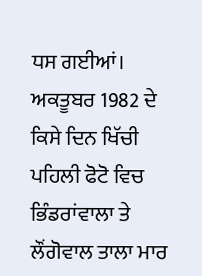ਧਸ ਗਈਆਂ। ਅਕਤੂਬਰ 1982 ਦੇ ਕਿਸੇ ਦਿਨ ਖਿੱਚੀ ਪਹਿਲੀ ਫੋਟੋ ਵਿਚ ਭਿੰਡਰਾਂਵਾਲਾ ਤੇ ਲੌਂਗੋਵਾਲ ਤਾਲਾ ਮਾਰ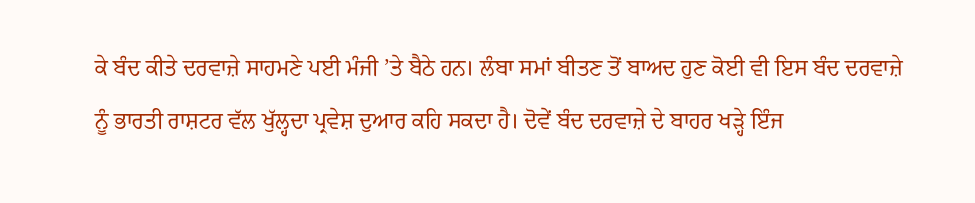ਕੇ ਬੰਦ ਕੀਤੇ ਦਰਵਾਜ਼ੇ ਸਾਹਮਣੇ ਪਈ ਮੰਜੀ ’ਤੇ ਬੈਠੇ ਹਨ। ਲੰਬਾ ਸਮਾਂ ਬੀਤਣ ਤੋਂ ਬਾਅਦ ਹੁਣ ਕੋਈ ਵੀ ਇਸ ਬੰਦ ਦਰਵਾਜ਼ੇ ਨੂੰ ਭਾਰਤੀ ਰਾਸ਼ਟਰ ਵੱਲ ਖੁੱਲ੍ਹਦਾ ਪ੍ਰਵੇਸ਼ ਦੁਆਰ ਕਹਿ ਸਕਦਾ ਹੈ। ਦੋਵੇਂ ਬੰਦ ਦਰਵਾਜ਼ੇ ਦੇ ਬਾਹਰ ਖੜ੍ਹੇ ਇੰਜ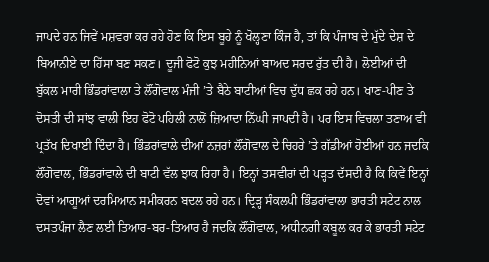ਜਾਪਦੇ ਹਨ ਜਿਵੇਂ ਮਸ਼ਵਰਾ ਕਰ ਰਹੇ ਹੋਣ ਕਿ ਇਸ ਬੂਹੇ ਨੂੰ ਖੋਲ੍ਹਣਾ ਕਿੰਜ ਹੈ, ਤਾਂ ਕਿ ਪੰਜਾਬ ਦੇ ਮੁੱਦੇ ਦੇਸ਼ ਦੇ ਬਿਆਨੀਏ ਦਾ ਹਿੱਸਾ ਬਣ ਸਕਣ। ਦੂਜੀ ਫੋਟੋ ਕੁਝ ਮਹੀਨਿਆਂ ਬਾਅਦ ਸਰਦ ਰੁੱਤ ਦੀ ਹੈ। ਲੋਈਆਂ ਦੀ ਬੁੱਕਲ ਮਾਰੀ ਭਿੰਡਰਾਂਵਾਲਾ ਤੇ ਲੌਂਗੋਵਾਲ ਮੰਜੀ ’ਤੇ ਬੈਠੇ ਬਾਟੀਆਂ ਵਿਚ ਦੁੱਧ ਛਕ ਰਹੇ ਹਨ। ਖਾਣ-ਪੀਣ ਤੇ ਦੋਸਤੀ ਦੀ ਸਾਂਝ ਵਾਲੀ ਇਹ ਫੋਟੋ ਪਹਿਲੀ ਨਾਲੋਂ ਜ਼ਿਆਦਾ ਨਿੱਘੀ ਜਾਪਦੀ ਹੈ। ਪਰ ਇਸ ਵਿਚਲਾ ਤਣਾਅ ਵੀ ਪ੍ਰਤੱਖ ਦਿਖਾਈ ਦਿੰਦਾ ਹੈ। ਭਿੰਡਰਾਂਵਾਲੇ ਦੀਆਂ ਨਜ਼ਰਾਂ ਲੌਂਗੋਵਾਲ ਦੇ ਚਿਹਰੇ ’ਤੇ ਗੱਡੀਆਂ ਹੋਈਆਂ ਹਨ ਜਦਕਿ ਲੌਂਗੋਵਾਲ, ਭਿੰਡਰਾਂਵਾਲੇ ਦੀ ਬਾਟੀ ਵੱਲ ਝਾਕ ਰਿਹਾ ਹੈ। ਇਨ੍ਹਾਂ ਤਸਵੀਰਾਂ ਦੀ ਪੜ੍ਹਤ ਦੱਸਦੀ ਹੈ ਕਿ ਕਿਵੇਂ ਇਨ੍ਹਾਂ ਦੋਵਾਂ ਆਗੂਆਂ ਦਰਮਿਆਨ ਸਮੀਕਰਨ ਬਦਲ ਰਹੇ ਹਨ। ਦ੍ਰਿੜ੍ਹ ਸੰਕਲਪੀ ਭਿੰਡਰਾਂਵਾਲਾ ਭਾਰਤੀ ਸਟੇਟ ਨਾਲ ਦਸਤਪੰਜਾ ਲੈਣ ਲਈ ਤਿਆਰ-ਬਰ-ਤਿਆਰ ਹੈ ਜਦਕਿ ਲੌਂਗੋਵਾਲ, ਅਧੀਨਗੀ ਕਬੂਲ ਕਰ ਕੇ ਭਾਰਤੀ ਸਟੇਟ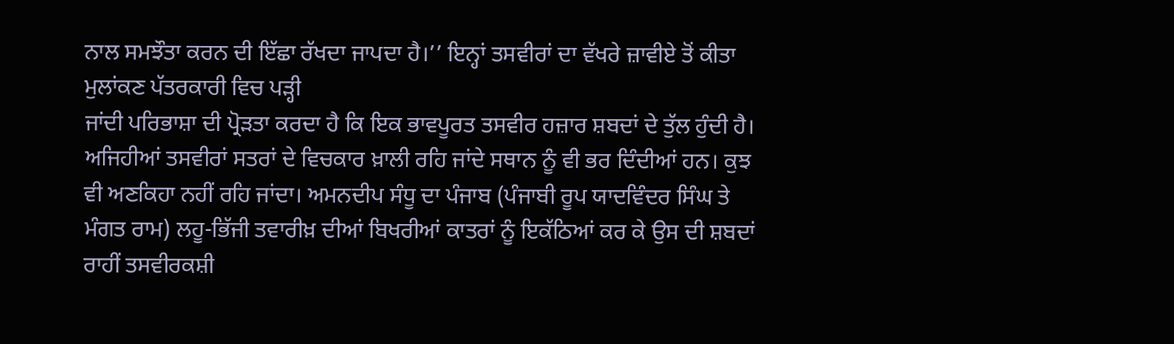ਨਾਲ ਸਮਝੌਤਾ ਕਰਨ ਦੀ ਇੱਛਾ ਰੱਖਦਾ ਜਾਪਦਾ ਹੈ।’’ ਇਨ੍ਹਾਂ ਤਸਵੀਰਾਂ ਦਾ ਵੱਖਰੇ ਜ਼ਾਵੀਏ ਤੋਂ ਕੀਤਾ ਮੁਲਾਂਕਣ ਪੱਤਰਕਾਰੀ ਵਿਚ ਪੜ੍ਹੀ
ਜਾਂਦੀ ਪਰਿਭਾਸ਼ਾ ਦੀ ਪ੍ਰੋੜਤਾ ਕਰਦਾ ਹੈ ਕਿ ਇਕ ਭਾਵਪੂਰਤ ਤਸਵੀਰ ਹਜ਼ਾਰ ਸ਼ਬਦਾਂ ਦੇ ਤੁੱਲ ਹੁੰਦੀ ਹੈ। ਅਜਿਹੀਆਂ ਤਸਵੀਰਾਂ ਸਤਰਾਂ ਦੇ ਵਿਚਕਾਰ ਖ਼ਾਲੀ ਰਹਿ ਜਾਂਦੇ ਸਥਾਨ ਨੂੰ ਵੀ ਭਰ ਦਿੰਦੀਆਂ ਹਨ। ਕੁਝ ਵੀ ਅਣਕਿਹਾ ਨਹੀਂ ਰਹਿ ਜਾਂਦਾ। ਅਮਨਦੀਪ ਸੰਧੂ ਦਾ ਪੰਜਾਬ (ਪੰਜਾਬੀ ਰੂਪ ਯਾਦਵਿੰਦਰ ਸਿੰਘ ਤੇ ਮੰਗਤ ਰਾਮ) ਲਹੂ-ਭਿੱਜੀ ਤਵਾਰੀਖ਼ ਦੀਆਂ ਬਿਖਰੀਆਂ ਕਾਤਰਾਂ ਨੂੰ ਇਕੱਠਿਆਂ ਕਰ ਕੇ ਉਸ ਦੀ ਸ਼ਬਦਾਂ ਰਾਹੀਂ ਤਸਵੀਰਕਸ਼ੀ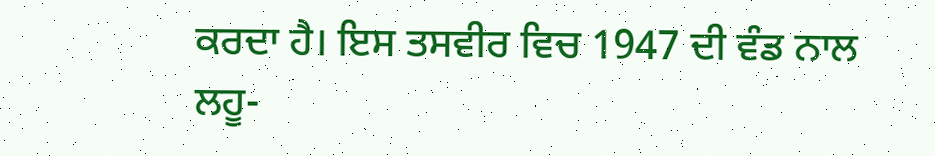ਕਰਦਾ ਹੈ। ਇਸ ਤਸਵੀਰ ਵਿਚ 1947 ਦੀ ਵੰਡ ਨਾਲ ਲਹੂ-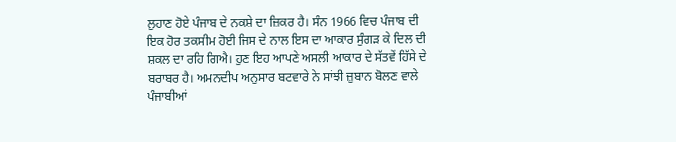ਲੁਹਾਣ ਹੋਏ ਪੰਜਾਬ ਦੇ ਨਕਸ਼ੇ ਦਾ ਜ਼ਿਕਰ ਹੈ। ਸੰਨ 1966 ਵਿਚ ਪੰਜਾਬ ਦੀ ਇਕ ਹੋਰ ਤਕਸੀਮ ਹੋਈ ਜਿਸ ਦੇ ਨਾਲ ਇਸ ਦਾ ਆਕਾਰ ਸੁੰਗੜ ਕੇ ਦਿਲ ਦੀ ਸ਼ਕਲ ਦਾ ਰਹਿ ਗਿਐ। ਹੁਣ ਇਹ ਆਪਣੇ ਅਸਲੀ ਆਕਾਰ ਦੇ ਸੱਤਵੇਂ ਹਿੱਸੇ ਦੇ ਬਰਾਬਰ ਹੈ। ਅਮਨਦੀਪ ਅਨੁਸਾਰ ਬਟਵਾਰੇ ਨੇ ਸਾਂਝੀ ਜ਼ੁਬਾਨ ਬੋਲਣ ਵਾਲੇ ਪੰਜਾਬੀਆਂ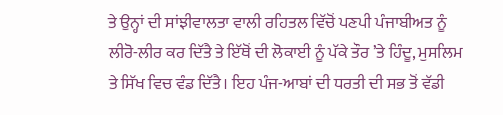ਤੇ ਉਨ੍ਹਾਂ ਦੀ ਸਾਂਝੀਵਾਲਤਾ ਵਾਲੀ ਰਹਿਤਲ ਵਿੱਚੋਂ ਪਣਪੀ ਪੰਜਾਬੀਅਤ ਨੂੰ ਲੀਰੋ-ਲੀਰ ਕਰ ਦਿੱਤੈ ਤੇ ਇੱਥੋਂ ਦੀ ਲੋਕਾਈ ਨੂੰ ਪੱਕੇ ਤੌਰ ’ਤੇ ਹਿੰਦੂ, ਮੁਸਲਿਮ ਤੇ ਸਿੱਖ ਵਿਚ ਵੰਡ ਦਿੱਤੈ। ਇਹ ਪੰਜ-ਆਬਾਂ ਦੀ ਧਰਤੀ ਦੀ ਸਭ ਤੋਂ ਵੱਡੀ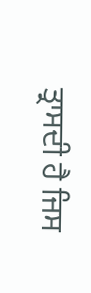ਤ੍ਰਾਸਦੀ ਹੈ ਜਿਸ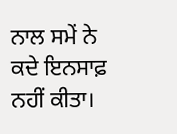ਨਾਲ ਸਮੇਂ ਨੇ ਕਦੇ ਇਨਸਾਫ਼ ਨਹੀਂ ਕੀਤਾ।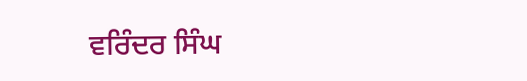ਵਰਿੰਦਰ ਸਿੰਘ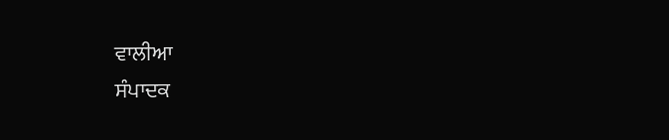ਵਾਲੀਆ
ਸੰਪਾਦਕ